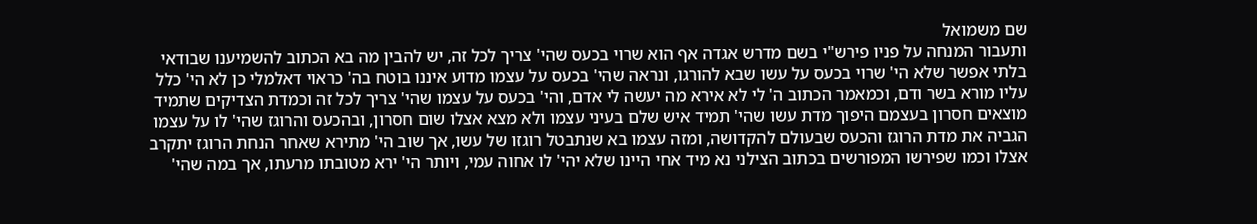שם משמואל
ותעבור המנחה על פניו פירש"י בשם מדרש אגדה אף הוא שרוי בכעס שהי' צריך לכל זה, יש להבין מה בא הכתוב להשמיענו שבודאי בלתי אפשר שלא הי' שרוי בכעס על עשו שבא להורגו, ונראה שהי' בכעס על עצמו מדוע איננו בוטח בה' כראוי דאלמלי כן לא הי' כלל עליו מורא בשר ודם, וכמאמר הכתוב ה' לי לא אירא מה יעשה לי אדם, והי' בכעס על עצמו שהי' צריך לכל זה וכמדת הצדיקים שתמיד מוצאים חסרון בעצמם היפוך מדת עשו שהי' תמיד איש שלם בעיני עצמו ולא מצא אצלו שום חסרון, ובהכעס והרוגז שהי' לו על עצמו הגביה את מדת הרוגז והכעס שבעולם להקדושה, ומזה עצמו בא שנתבטל רוגזו של עשו, אך שוב הי' מתירא שאחר הנחת הרוגז יתקרב אצלו וכמו שפירשו המפורשים בכתוב הצילני נא מיד אחי היינו שלא יהי' לו אחוה עמי, ויותר הי' ירא מטובתו מרעתו, אך במה שהי'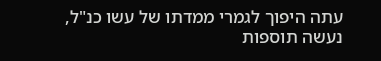עתה היפוך לגמרי ממדתו של עשו כנ"ל, נעשה תוספות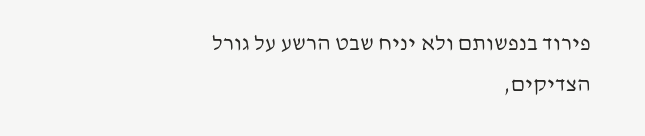פירוד בנפשותם ולא יניח שבט הרשע על גורל הצדיקים,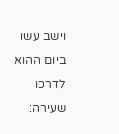וישב עשו ביום ההוא לדרכו שעירה: